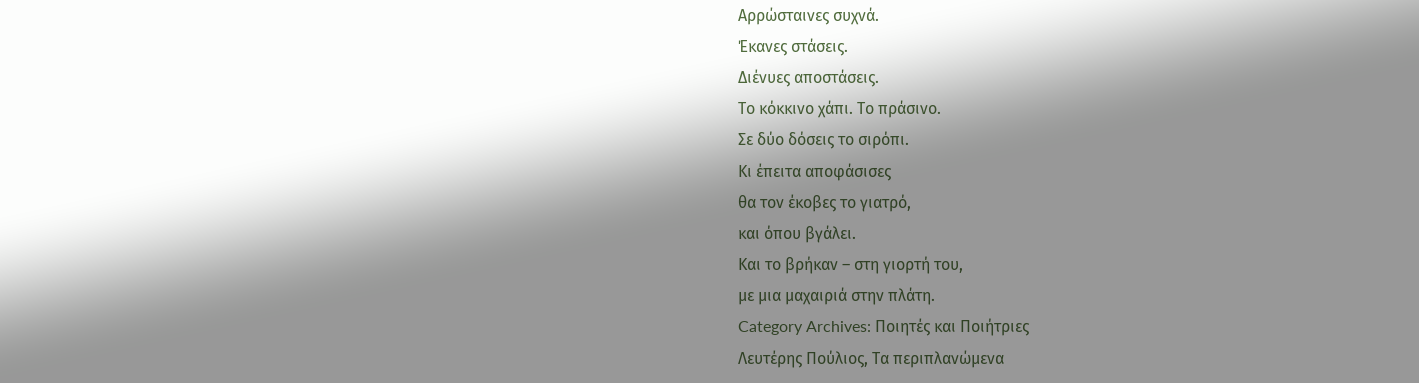Αρρώσταινες συχνά.
Έκανες στάσεις.
Διένυες αποστάσεις.
Το κόκκινο χάπι. Το πράσινο.
Σε δύο δόσεις το σιρόπι.
Κι έπειτα αποφάσισες
θα τον έκοβες το γιατρό,
και όπου βγάλει.
Και το βρήκαν – στη γιορτή του,
με μια μαχαιριά στην πλάτη.
Category Archives: Ποιητές και Ποιήτριες
Λευτέρης Πούλιος, Τα περιπλανώμενα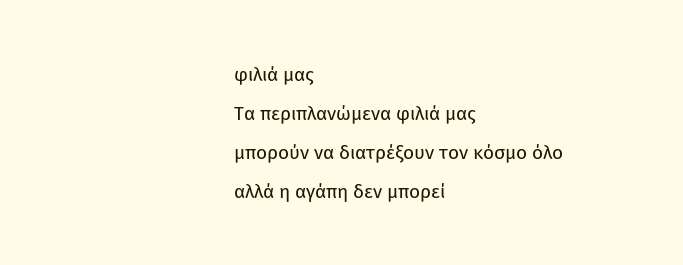φιλιά μας
Τα περιπλανώμενα φιλιά μας
μπορούν να διατρέξουν τον κόσμο όλο
αλλά η αγάπη δεν μπορεί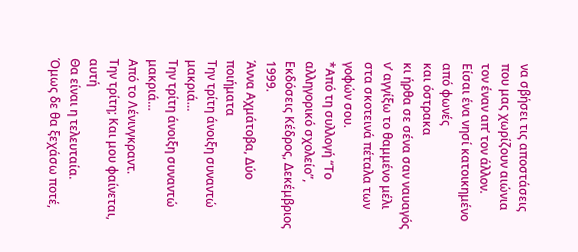να σβήσει τις αποστάσεις
που μας χωρίζουν αιώνια
τον έναν απ’ τον άλλον.
Είσαι ένα νησί κατοικημένο από φωνές
και όστρακα
κι ήρθα σε σένα σαν ναυαγός
ν’ αγγίξω το θαμμένο μέλι
στα σκοτεινά πέταλα των γοφών σου.
*Από τη συλλογή “Το αλληγορικό σχολείο”, Εκδόσεις Κέδρος, Δεκέμβριος 1999.
Άννα Αχμάτοβα, Δύο ποιήματα
Την τρίτη άνοιξη συναντώ μακριά…
Την τρίτη άνοιξη συναντώ μακριά…
Από το Λένινγκραντ.
Την τρίτη; Και μου φαίνεται, αυτή
Θα είναι η τελευταία.
Όμως δε θα ξεχάσω ποτέ,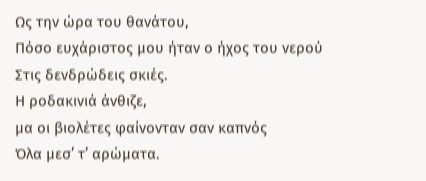Ως την ώρα του θανάτου,
Πόσο ευχάριστος μου ήταν ο ήχος του νερού
Στις δενδρώδεις σκιές.
Η ροδακινιά άνθιζε,
μα οι βιολέτες φαίνονταν σαν καπνός
Όλα μεσ’ τ’ αρώματα.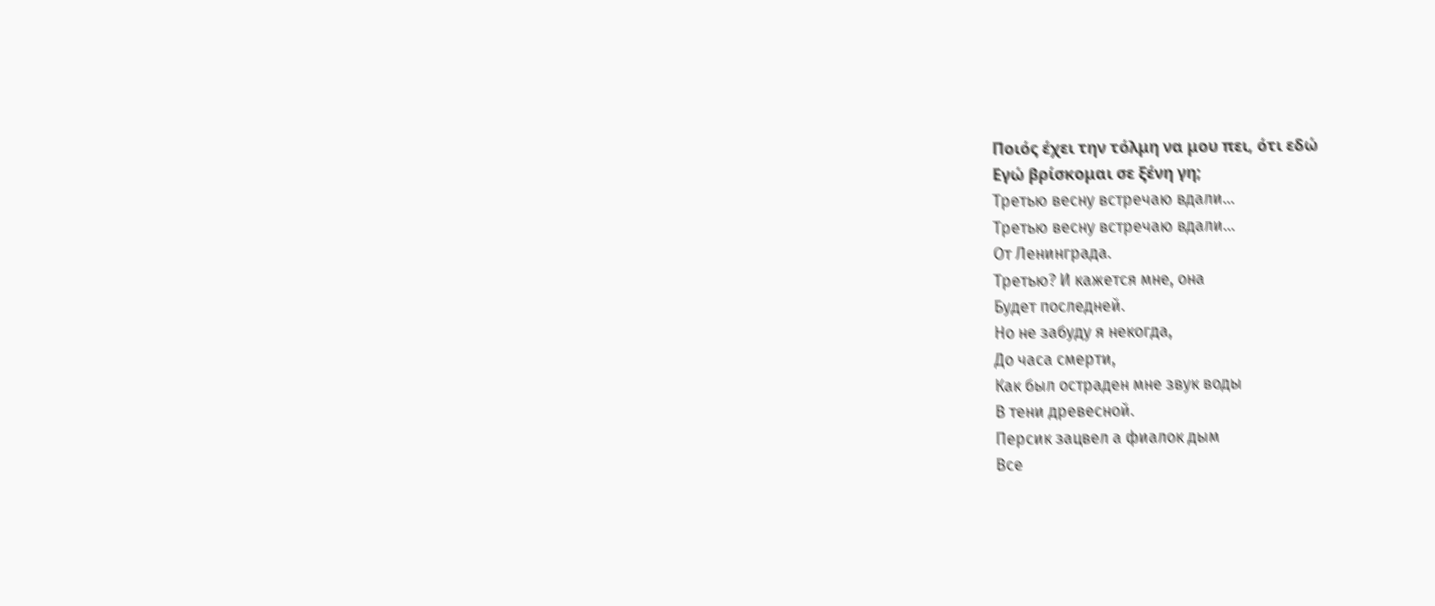Ποιός έχει την τόλμη να μου πει, ότι εδώ
Εγώ βρίσκομαι σε ξένη γη;
Третью весну встречаю вдали…
Третью весну встречаю вдали…
От Ленинграда.
Третью? И кажется мне, она
Будет последней.
Но не забуду я некогда,
До часа смерти,
Как был остраден мне звук воды
В тени древесной.
Персик зацвел а фиалок дым
Все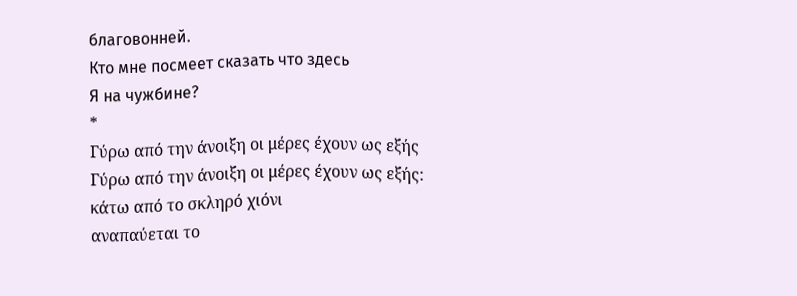благовонней.
Кто мне посмеет сказать что здесь
Я на чужбине?
*
Γύρω από την άνοιξη οι μέρες έχουν ως εξής
Γύρω από την άνοιξη οι μέρες έχουν ως εξής:
κάτω από το σκληρό χιόνι
αναπαύεται το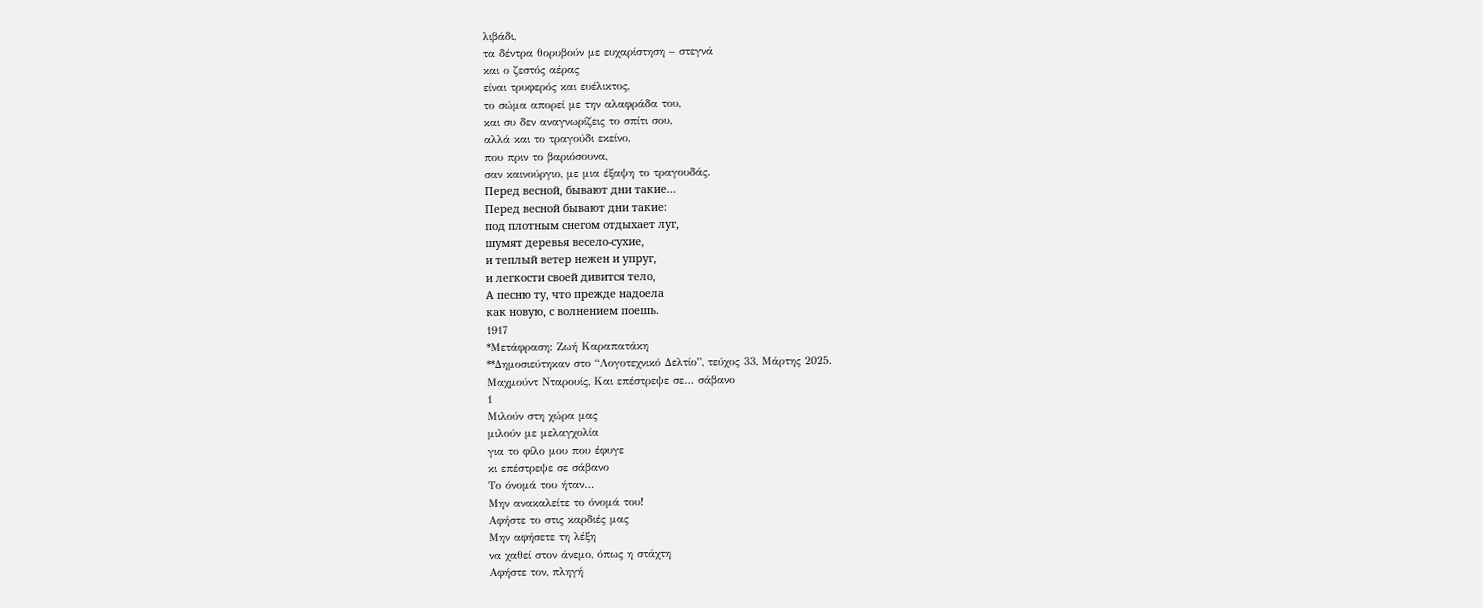λιβάδι,
τα δέντρα θορυβούν με ευχαρίστηση – στεγνά
και ο ζεστός αέρας
είναι τρυφερός και ευέλικτος,
το σώμα απορεί με την αλαφράδα του,
και συ δεν αναγνωρίζεις το σπίτι σου,
αλλά και το τραγούδι εκείνο,
που πριν το βαριόσουνα,
σαν καινούργιο, με μια έξαψη το τραγουδάς.
Перед весной, бывают дни такие…
Перед весной бывают дни такие:
под плотным снегом отдыхает луг,
шумят деревья весело-сухие,
и теплый ветер нежен и упруг,
и легкости своей дивится тело,
А песню ту, что прежде надоела
как новую, с волнением поешь.
1917
*Μετάφραση: Ζωή Καραπατάκη
**Δημοσιεύτηκαν στο “Λογοτεχνικό Δελτίο”, τεύχος 33, Μάρτης 2025.
Μαχμούντ Νταρουίς, Και επέστρεψε σε… σάβανο
1
Μιλούν στη χώρα μας
μιλούν με μελαγχολία
για το φίλο μου που έφυγε
κι επέστρεψε σε σάβανο
Το όνομά του ήταν…
Μην ανακαλείτε το όνομά του!
Αφήστε το στις καρδιές μας
Μην αφήσετε τη λέξη
να χαθεί στον άνεμο, όπως η στάχτη
Αφήστε τον, πληγή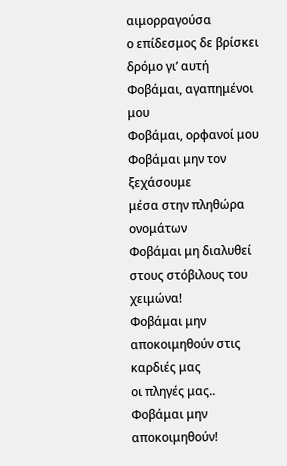αιμορραγούσα
ο επίδεσμος δε βρίσκει
δρόμο γι’ αυτή
Φοβάμαι, αγαπημένοι μου
Φοβάμαι, ορφανοί μου
Φοβάμαι μην τον ξεχάσουμε
μέσα στην πληθώρα ονομάτων
Φοβάμαι μη διαλυθεί
στους στόβιλους του χειμώνα!
Φοβάμαι μην αποκοιμηθούν στις καρδιές μας
οι πληγές μας..
Φοβάμαι μην αποκοιμηθούν!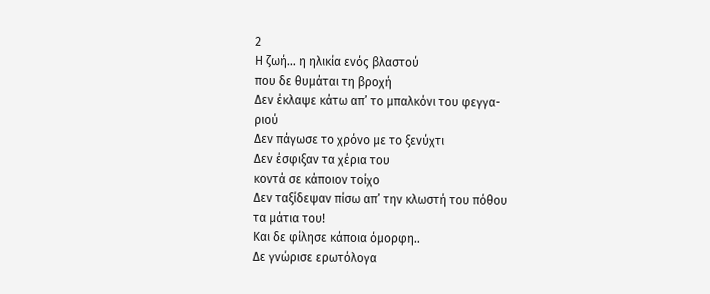2
Η ζωή… η ηλικία ενός βλαστού
που δε θυμάται τη βροχή
Δεν έκλαψε κάτω απ’ το μπαλκόνι του φεγγα-
ριού
Δεν πάγωσε το χρόνο με το ξενύχτι
Δεν έσφιξαν τα χέρια του
κοντά σε κάποιον τοίχο
Δεν ταξίδεψαν πίσω απ’ την κλωστή του πόθου
τα μάτια του!
Και δε φίλησε κάποια όμορφη..
Δε γνώρισε ερωτόλογα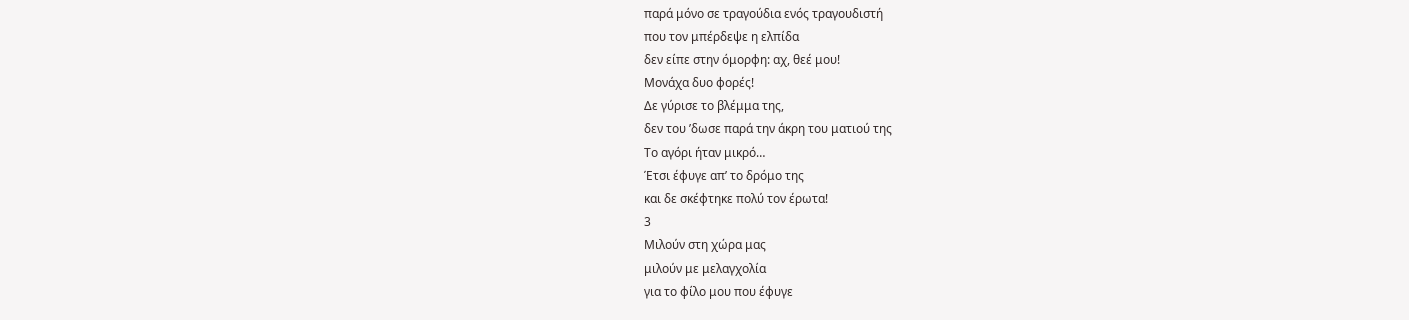παρά μόνο σε τραγούδια ενός τραγουδιστή
που τον μπέρδεψε η ελπίδα
δεν είπε στην όμορφη: αχ, θεέ μου!
Μονάχα δυο φορές!
Δε γύρισε το βλέμμα της,
δεν του ’δωσε παρά την άκρη του ματιού της
Tο αγόρι ήταν μικρό…
Έτσι έφυγε απ’ το δρόμο της
και δε σκέφτηκε πολύ τον έρωτα!
3
Μιλούν στη χώρα μας
μιλούν με μελαγχολία
για το φίλο μου που έφυγε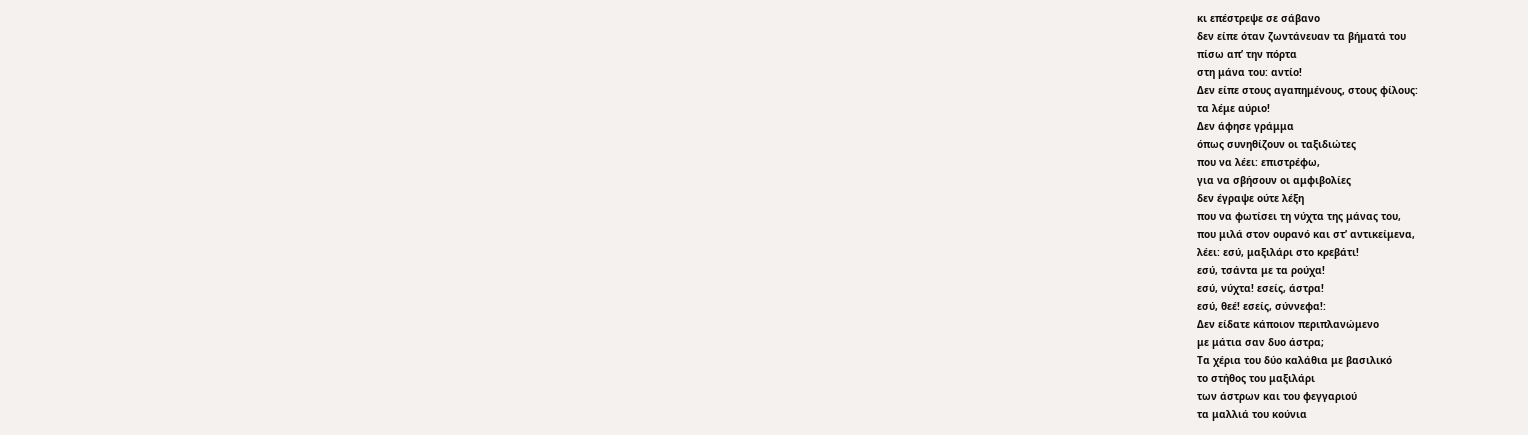κι επέστρεψε σε σάβανο
δεν είπε όταν ζωντάνευαν τα βήματά του
πίσω απ’ την πόρτα
στη μάνα του: αντίο!
Δεν είπε στους αγαπημένους, στους φίλους:
τα λέμε αύριο!
Δεν άφησε γράμμα
όπως συνηθίζουν οι ταξιδιώτες
που να λέει: επιστρέφω,
για να σβήσουν οι αμφιβολίες
δεν έγραψε ούτε λέξη
που να φωτίσει τη νύχτα της μάνας του,
που μιλά στον ουρανό και στ’ αντικείμενα,
λέει: εσύ, μαξιλάρι στο κρεβάτι!
εσύ, τσάντα με τα ρούχα!
εσύ, νύχτα! εσείς, άστρα!
εσύ, θεέ! εσείς, σύννεφα!:
Δεν είδατε κάποιον περιπλανώμενο
με μάτια σαν δυο άστρα;
Τα χέρια του δύο καλάθια με βασιλικό
το στήθος του μαξιλάρι
των άστρων και του φεγγαριού
τα μαλλιά του κούνια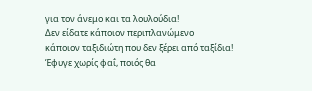για τον άνεμο και τα λουλούδια!
Δεν είδατε κάποιον περιπλανώμενο
κάποιον ταξιδιώτη που δεν ξέρει από ταξίδια!
Έφυγε χωρίς φαΐ, ποιός θα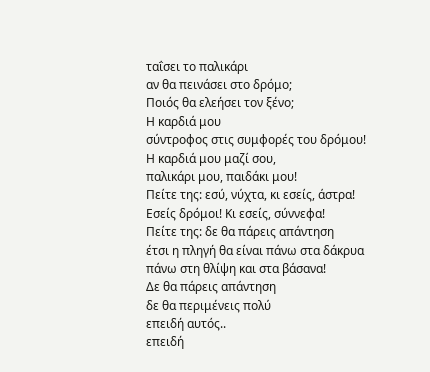ταΐσει το παλικάρι
αν θα πεινάσει στο δρόμο;
Ποιός θα ελεήσει τον ξένο;
Η καρδιά μου
σύντροφος στις συμφορές του δρόμου!
Η καρδιά μου μαζί σου,
παλικάρι μου, παιδάκι μου!
Πείτε της: εσύ, νύχτα, κι εσείς, άστρα!
Εσείς δρόμοι! Κι εσείς, σύννεφα!
Πείτε της: δε θα πάρεις απάντηση
έτσι η πληγή θα είναι πάνω στα δάκρυα
πάνω στη θλίψη και στα βάσανα!
Δε θα πάρεις απάντηση
δε θα περιμένεις πολύ
επειδή αυτός..
επειδή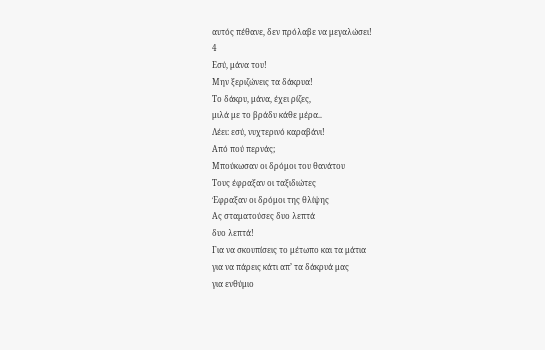αυτός πέθανε, δεν πρόλαβε να μεγαλώσει!
4
Εσύ, μάνα του!
Μην ξεριζώνεις τα δάκρυα!
Το δάκρυ, μάνα, έχει ρίζες,
μιλά με το βράδυ κάθε μέρα..
Λέει: εσύ, νυχτερινό καραβάνι!
Από πού περνάς;
Μπούκωσαν οι δρόμοι του θανάτου
Τους έφραξαν οι ταξιδιώτες
Έφραξαν οι δρόμοι της θλίψης
Ας σταματούσες δυο λεπτά
δυο λεπτά!
Για να σκουπίσεις το μέτωπο και τα μάτια
για να πάρεις κάτι απ’ τα δάκρυά μας
για ενθύμιο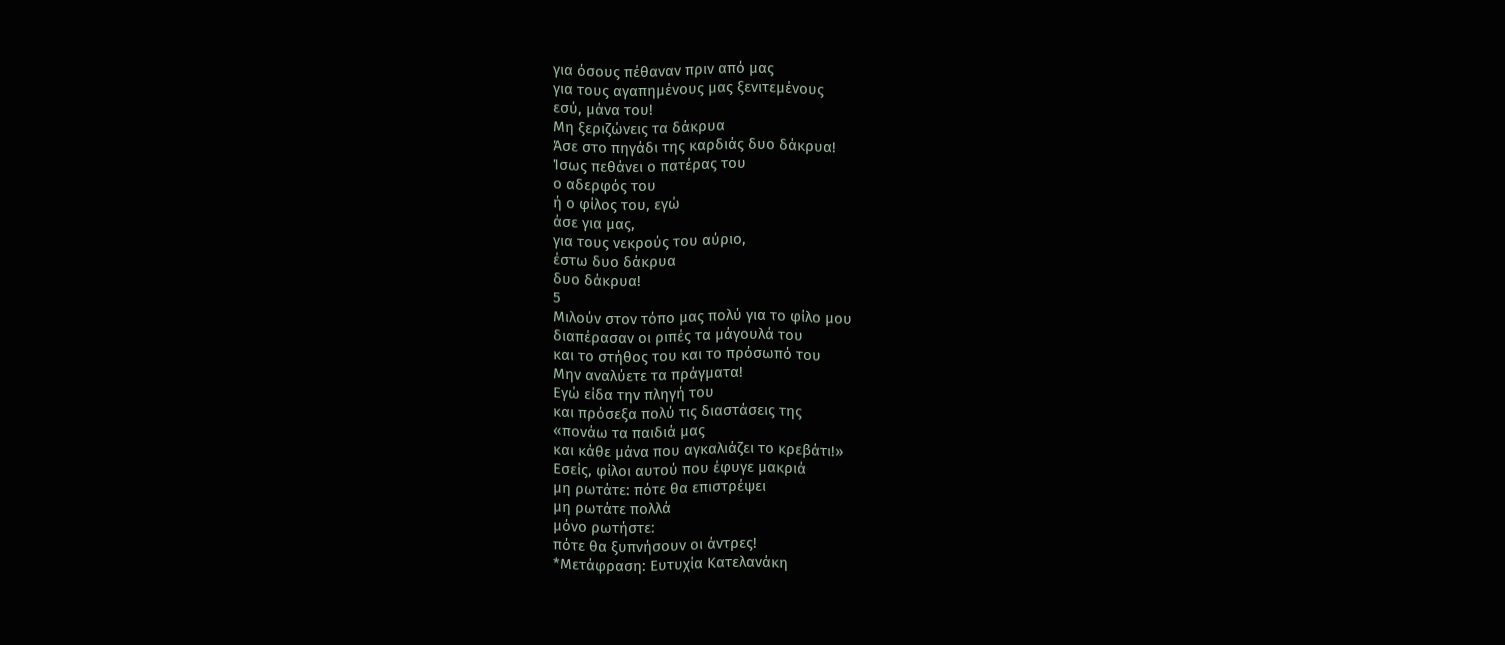για όσους πέθαναν πριν από μας
για τους αγαπημένους μας ξενιτεμένους
εσύ, μάνα του!
Μη ξεριζώνεις τα δάκρυα
Άσε στο πηγάδι της καρδιάς δυο δάκρυα!
Ίσως πεθάνει ο πατέρας του
ο αδερφός του
ή ο φίλος του, εγώ
άσε για μας,
για τους νεκρούς του αύριο,
έστω δυο δάκρυα
δυο δάκρυα!
5
Μιλούν στον τόπο μας πολύ για το φίλο μου
διαπέρασαν οι ριπές τα μάγουλά του
και το στήθος του και το πρόσωπό του
Μην αναλύετε τα πράγματα!
Εγώ είδα την πληγή του
και πρόσεξα πολύ τις διαστάσεις της
«πονάω τα παιδιά μας
και κάθε μάνα που αγκαλιάζει το κρεβάτι!»
Εσείς, φίλοι αυτού που έφυγε μακριά
μη ρωτάτε: πότε θα επιστρέψει
μη ρωτάτε πολλά
μόνο ρωτήστε:
πότε θα ξυπνήσουν οι άντρες!
*Μετάφραση: Ευτυχία Κατελανάκη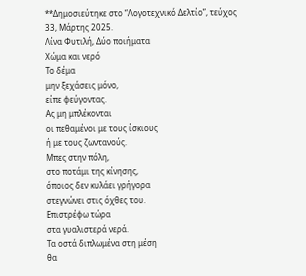**Δημοσιεύτηκε στο “Λογοτεχνικό Δελτίο”, τεύχος 33, Μάρτης 2025.
Λίνα Φυτιλή, Δύο ποιήματα
Χώμα και νερό
Το δέμα
μην ξεχάσεις μόνο,
είπε φεύγοντας.
Ας μη μπλέκονται
οι πεθαμένοι με τους ίσκιους
ή με τους ζωντανούς.
Μπες στην πόλη,
στο ποτάμι της κίνησης,
όποιος δεν κυλάει γρήγορα
στεγνώνει στις όχθες του.
Επιστρέφω τώρα
στα γυαλιστερά νερά.
Τα οστά διπλωμένα στη μέση
θα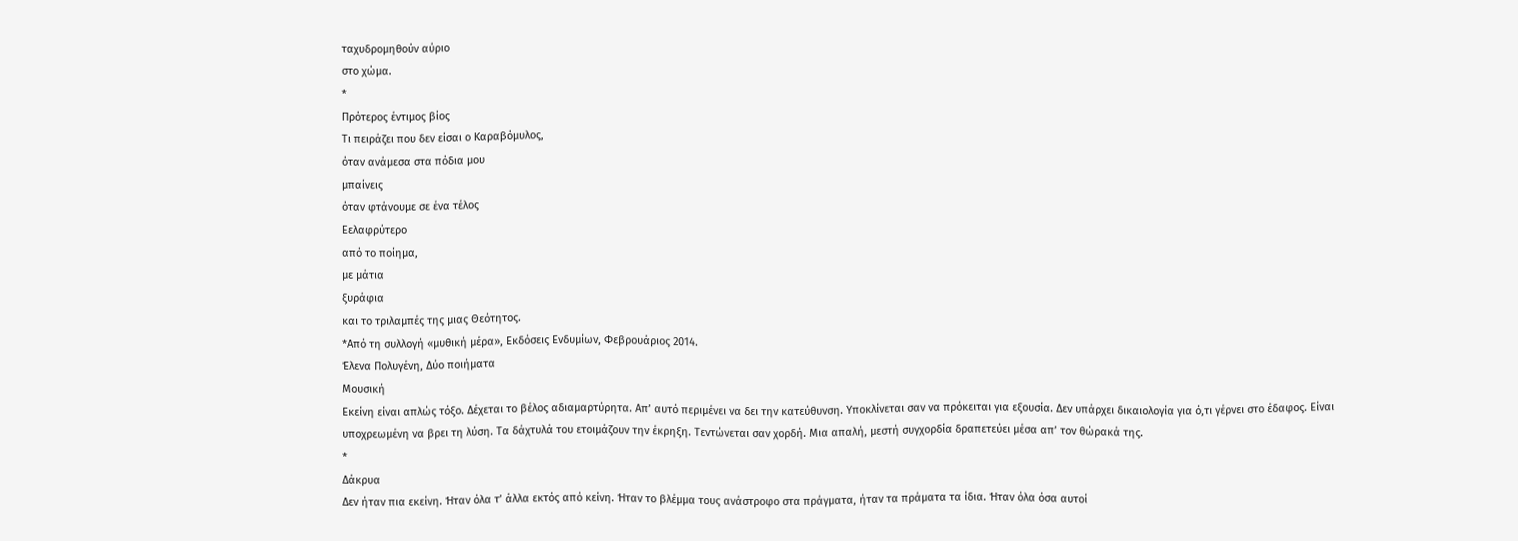ταχυδρομηθούν αύριο
στο χώμα.
*
Πρότερος έντιμος βίος
Τι πειράζει που δεν είσαι ο Καραβόμυλος,
όταν ανάμεσα στα πόδια μου
μπαίνεις
όταν φτάνουμε σε ένα τέλος
Εελαφρύτερο
από το ποίημα,
με μάτια
ξυράφια
και το τριλαμπές της μιας Θεότητος.
*Από τη συλλογή «μυθική μέρα», Εκδόσεις Ενδυμίων, Φεβρουάριος 2014.
Έλενα Πολυγένη, Δύο ποιήματα
Μουσική
Εκείνη είναι απλώς τόξο. Δέχεται το βέλος αδιαμαρτύρητα. Απ’ αυτό περιμένει να δει την κατεύθυνση. Υποκλίνεται σαν να πρόκειται για εξουσία. Δεν υπάρχει δικαιολογία για ό,τι γέρνει στο έδαφος. Είναι υποχρεωμένη να βρει τη λύση. Τα δάχτυλά του ετοιμάζουν την έκρηξη. Τεντώνεται σαν χορδή. Μια απαλή, μεστή συγχορδία δραπετεύει μέσα απ’ τον θώρακά της.
*
Δάκρυα
Δεν ήταν πια εκείνη. Ήταν όλα τ’ άλλα εκτός από κείνη. Ήταν το βλέμμα τους ανάστροφο στα πράγματα, ήταν τα πράματα τα ίδια. Ήταν όλα όσα αυτοί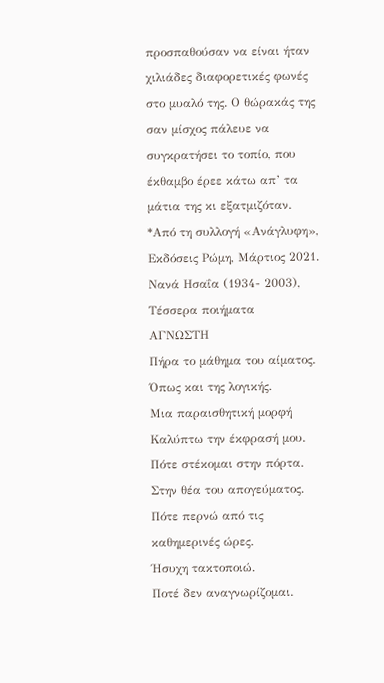προσπαθούσαν να είναι ήταν χιλιάδες διαφορετικές φωνές στο μυαλό της. Ο θώρακάς της σαν μίσχος πάλευε να συγκρατήσει το τοπίο, που έκθαμβο έρεε κάτω απ’ τα μάτια της κι εξατμιζόταν.
*Από τη συλλογή «Ανάγλυφη», Εκδόσεις Ρώμη, Μάρτιος 2021.
Νανά Ησαΐα (1934- 2003), Τέσσερα ποιήματα
ΑΓΝΩΣΤΗ
Πήρα το μάθημα του αίματος.
Όπως και της λογικής.
Μια παραισθητική μορφή
Καλύπτω την έκφρασή μου.
Πότε στέκομαι στην πόρτα.
Στην θέα του απογεύματος.
Πότε περνώ από τις καθημερινές ώρες.
Ήσυχη τακτοποιώ.
Ποτέ δεν αναγνωρίζομαι.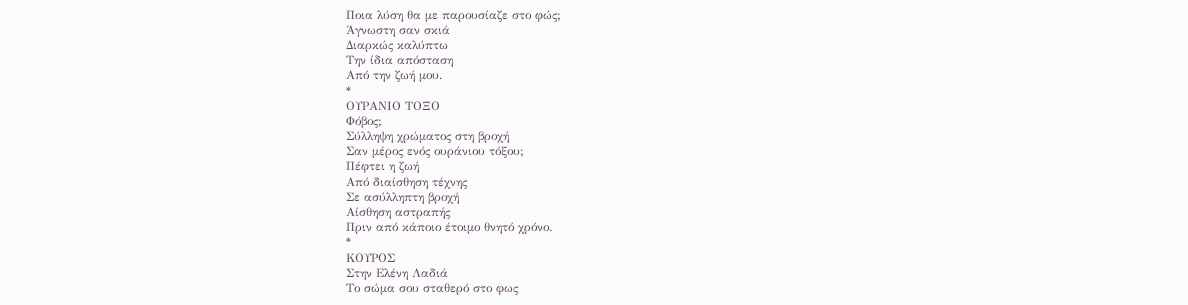Ποια λύση θα με παρουσίαζε στο φώς;
Άγνωστη σαν σκιά
Διαρκώς καλύπτω
Την ίδια απόσταση
Από την ζωή μου.
*
ΟΥΡΑΝΙΟ ΤΟΞΟ
Φόβος;
Σύλληψη χρώματος στη βροχή
Σαν μέρος ενός ουράνιου τόξου;
Πέφτει η ζωή
Από διαίσθηση τέχνης
Σε ασύλληπτη βροχή
Αίσθηση αστραπής
Πριν από κάποιο έτοιμο θνητό χρόνο.
*
ΚΟΥΡΟΣ
Στην Ελένη Λαδιά
Το σώμα σου σταθερό στο φως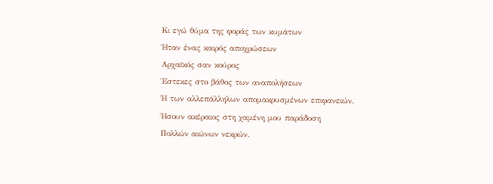Κι εγώ θύμα της φοράς των κυμάτων
Ήταν ένας καιρός αποχρώσεων
Αρχαϊκός σαν κούρος
Έστεκες στο βάθος των αναπολήσεων
Ή των αλλεπάλληλων απομακρυσμένων επιφανειών.
Ήσουν ακέραιος στη χαμένη μου παράδοση
Πολλών αιώνων νεκρών.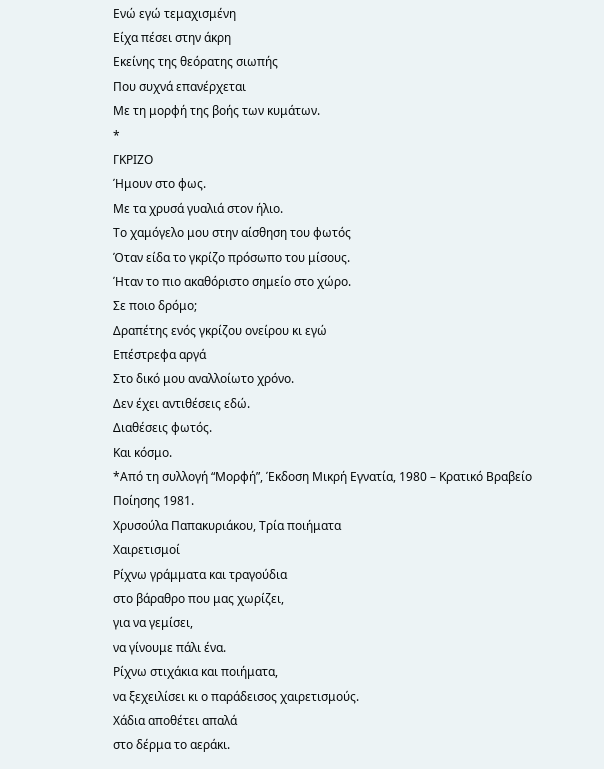Ενώ εγώ τεμαχισμένη
Είχα πέσει στην άκρη
Εκείνης της θεόρατης σιωπής
Που συχνά επανέρχεται
Με τη μορφή της βοής των κυμάτων.
*
ΓΚΡΙΖΟ
Ήμουν στο φως.
Με τα χρυσά γυαλιά στον ήλιο.
Το χαμόγελο μου στην αίσθηση του φωτός
Όταν είδα το γκρίζο πρόσωπο του μίσους.
Ήταν το πιο ακαθόριστο σημείο στο χώρο.
Σε ποιο δρόμο;
Δραπέτης ενός γκρίζου ονείρου κι εγώ
Επέστρεφα αργά
Στο δικό μου αναλλοίωτο χρόνο.
Δεν έχει αντιθέσεις εδώ.
Διαθέσεις φωτός.
Και κόσμο.
*Από τη συλλογή “Μορφή”, Έκδοση Μικρή Εγνατία, 1980 – Κρατικό Βραβείο Ποίησης 1981.
Χρυσούλα Παπακυριάκου, Τρία ποιήματα
Χαιρετισμοί
Ρίχνω γράμματα και τραγούδια
στο βάραθρο που μας χωρίζει,
για να γεμίσει,
να γίνουμε πάλι ένα.
Ρίχνω στιχάκια και ποιήματα,
να ξεχειλίσει κι ο παράδεισος χαιρετισμούς.
Χάδια αποθέτει απαλά
στο δέρμα το αεράκι.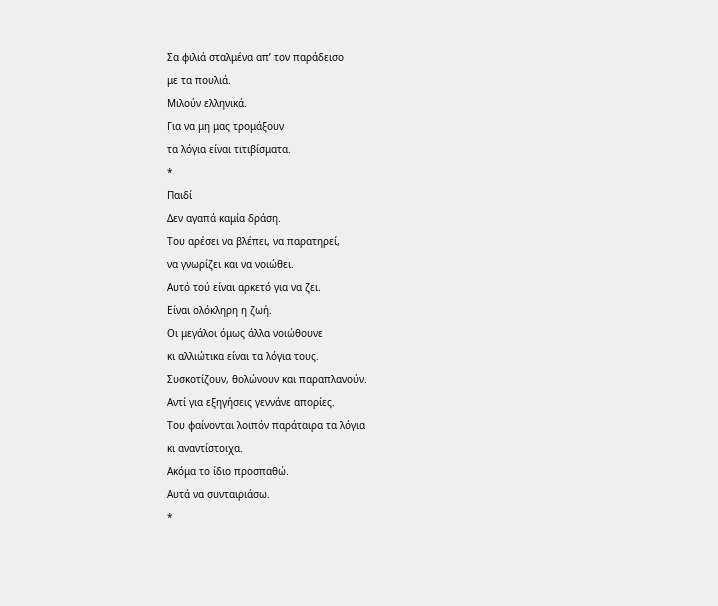Σα φιλιά σταλμένα απ’ τον παράδεισο
με τα πουλιά.
Μιλούν ελληνικά.
Για να μη μας τρομάξουν
τα λόγια είναι τιτιβίσματα.
*
Παιδί
Δεν αγαπά καμία δράση.
Του αρέσει να βλέπει, να παρατηρεί,
να γνωρίζει και να νοιώθει.
Αυτό τού είναι αρκετό για να ζει.
Είναι ολόκληρη η ζωή.
Οι μεγάλοι όμως άλλα νοιώθουνε
κι αλλιώτικα είναι τα λόγια τους.
Συσκοτίζουν, θολώνουν και παραπλανούν.
Αντί για εξηγήσεις γεννάνε απορίες.
Του φαίνονται λοιπόν παράταιρα τα λόγια
κι αναντίστοιχα.
Ακόμα το ίδιο προσπαθώ.
Αυτά να συνταιριάσω.
*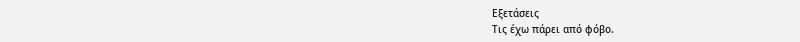Εξετάσεις
Τις έχω πάρει από φόβο.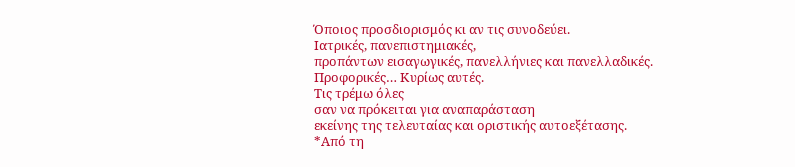Όποιος προσδιορισμός κι αν τις συνοδεύει.
Ιατρικές, πανεπιστημιακές,
προπάντων εισαγωγικές, πανελλήνιες και πανελλαδικές.
Προφορικές… Κυρίως αυτές.
Τις τρέμω όλες
σαν να πρόκειται για αναπαράσταση
εκείνης της τελευταίας και οριστικής αυτοεξέτασης.
*Από τη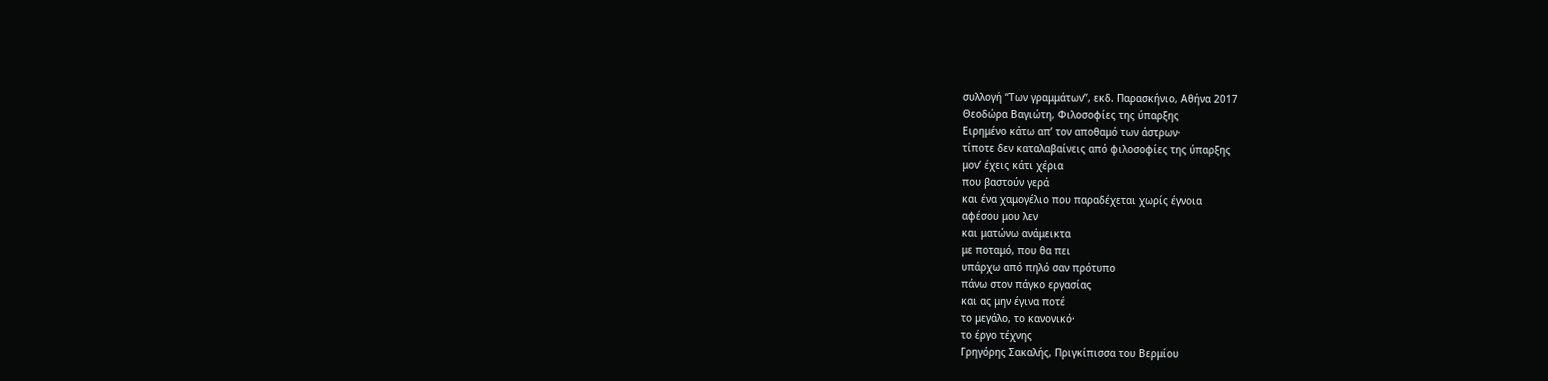συλλογή “Των γραμμάτων”, εκδ. Παρασκήνιο, Αθήνα 2017
Θεοδώρα Βαγιώτη, Φιλοσοφίες της ύπαρξης
Ειρημένο κάτω απ’ τον αποθαμό των άστρων·
τίποτε δεν καταλαβαίνεις από φιλοσοφίες της ύπαρξης
μον’ έχεις κάτι χέρια
που βαστούν γερά
και ένα χαμογέλιο που παραδέχεται χωρίς έγνοια
αφέσου μου λεν
και ματώνω ανάμεικτα
με ποταμό, που θα πει
υπάρχω από πηλό σαν πρότυπο
πάνω στον πάγκο εργασίας
και ας μην έγινα ποτέ
το μεγάλο, το κανονικό·
το έργο τέχνης
Γρηγόρης Σακαλής, Πριγκίπισσα του Βερμίου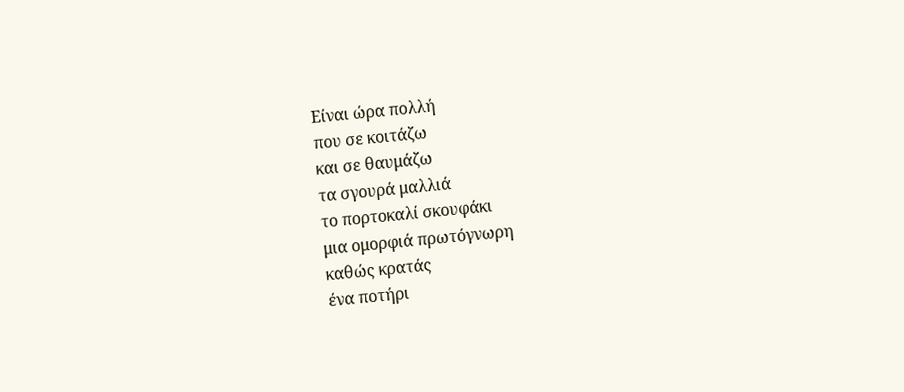Είναι ώρα πολλή
που σε κοιτάζω
και σε θαυμάζω
τα σγουρά μαλλιά
το πορτοκαλί σκουφάκι
μια ομορφιά πρωτόγνωρη
καθώς κρατάς
ένα ποτήρι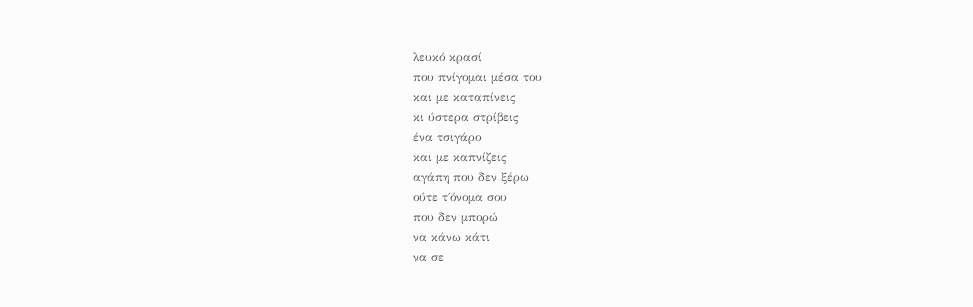λευκό κρασί
που πνίγομαι μέσα του
και με καταπίνεις
κι ύστερα στρίβεις
ένα τσιγάρο
και με καπνίζεις
αγάπη που δεν ξέρω
ούτε τ΄όνομα σου
που δεν μπορώ
να κάνω κάτι
να σε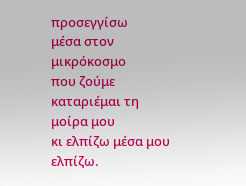προσεγγίσω
μέσα στον μικρόκοσμο
που ζούμε
καταριέμαι τη μοίρα μου
κι ελπίζω μέσα μου
ελπίζω.